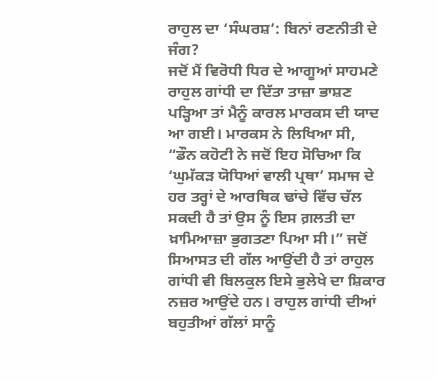ਰਾਹੁਲ ਦਾ ‘ਸੰਘਰਸ਼’: ਬਿਨਾਂ ਰਣਨੀਤੀ ਦੇ ਜੰਗ?
ਜਦੋਂ ਮੈਂ ਵਿਰੋਧੀ ਧਿਰ ਦੇ ਆਗੂਆਂ ਸਾਹਮਣੇ ਰਾਹੁਲ ਗਾਂਧੀ ਦਾ ਦਿੱਤਾ ਤਾਜ਼ਾ ਭਾਸ਼ਣ ਪੜ੍ਹਿਆ ਤਾਂ ਮੈਨੂੰ ਕਾਰਲ ਮਾਰਕਸ ਦੀ ਯਾਦ ਆ ਗਈ। ਮਾਰਕਸ ਨੇ ਲਿਖਿਆ ਸੀ, “ਡੌਨ ਕਹੋਟੀ ਨੇ ਜਦੋਂ ਇਹ ਸੋਚਿਆ ਕਿ ‘ਘੁਮੱਕੜ ਯੋਧਿਆਂ ਵਾਲੀ ਪ੍ਰਥਾ’ ਸਮਾਜ ਦੇ ਹਰ ਤਰ੍ਹਾਂ ਦੇ ਆਰਥਿਕ ਢਾਂਚੇ ਵਿੱਚ ਚੱਲ ਸਕਦੀ ਹੈ ਤਾਂ ਉਸ ਨੂੰ ਇਸ ਗ਼ਲਤੀ ਦਾ ਖ਼ਾਮਿਆਜ਼ਾ ਭੁਗਤਣਾ ਪਿਆ ਸੀ।” ਜਦੋਂ ਸਿਆਸਤ ਦੀ ਗੱਲ ਆਉਂਦੀ ਹੈ ਤਾਂ ਰਾਹੁਲ ਗਾਂਧੀ ਵੀ ਬਿਲਕੁਲ ਇਸੇ ਭੁਲੇਖੇ ਦਾ ਸ਼ਿਕਾਰ ਨਜ਼ਰ ਆਉਂਦੇ ਹਨ। ਰਾਹੁਲ ਗਾਂਧੀ ਦੀਆਂ ਬਹੁਤੀਆਂ ਗੱਲਾਂ ਸਾਨੂੰ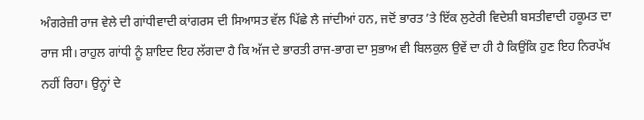ਅੰਗਰੇਜ਼ੀ ਰਾਜ ਵੇਲੇ ਦੀ ਗਾਂਧੀਵਾਦੀ ਕਾਂਗਰਸ ਦੀ ਸਿਆਸਤ ਵੱਲ ਪਿੱਛੇ ਲੈ ਜਾਂਦੀਆਂ ਹਨ, ਜਦੋਂ ਭਾਰਤ ’ਤੇ ਇੱਕ ਲੁਟੇਰੀ ਵਿਦੇਸ਼ੀ ਬਸਤੀਵਾਦੀ ਹਕੂਮਤ ਦਾ ਰਾਜ ਸੀ। ਰਾਹੁਲ ਗਾਂਧੀ ਨੂੰ ਸ਼ਾਇਦ ਇਹ ਲੱਗਦਾ ਹੈ ਕਿ ਅੱਜ ਦੇ ਭਾਰਤੀ ਰਾਜ-ਭਾਗ ਦਾ ਸੁਭਾਅ ਵੀ ਬਿਲਕੁਲ ਉਵੇਂ ਦਾ ਹੀ ਹੈ ਕਿਉਂਕਿ ਹੁਣ ਇਹ ਨਿਰਪੱਖ ਨਹੀਂ ਰਿਹਾ। ਉਨ੍ਹਾਂ ਦੇ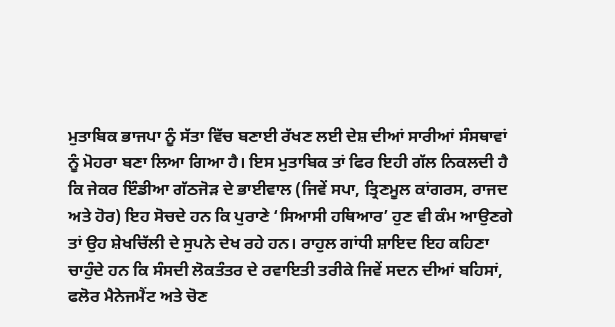ਮੁਤਾਬਿਕ ਭਾਜਪਾ ਨੂੰ ਸੱਤਾ ਵਿੱਚ ਬਣਾਈ ਰੱਖਣ ਲਈ ਦੇਸ਼ ਦੀਆਂ ਸਾਰੀਆਂ ਸੰਸਥਾਵਾਂ ਨੂੰ ਮੋਹਰਾ ਬਣਾ ਲਿਆ ਗਿਆ ਹੈ। ਇਸ ਮੁਤਾਬਿਕ ਤਾਂ ਫਿਰ ਇਹੀ ਗੱਲ ਨਿਕਲਦੀ ਹੈ ਕਿ ਜੇਕਰ ਇੰਡੀਆ ਗੱਠਜੋੜ ਦੇ ਭਾਈਵਾਲ (ਜਿਵੇਂ ਸਪਾ, ਤ੍ਰਿਣਮੂਲ ਕਾਂਗਰਸ, ਰਾਜਦ ਅਤੇ ਹੋਰ) ਇਹ ਸੋਚਦੇ ਹਨ ਕਿ ਪੁਰਾਣੇ ‘ਸਿਆਸੀ ਹਥਿਆਰ’ ਹੁਣ ਵੀ ਕੰਮ ਆਉਣਗੇ ਤਾਂ ਉਹ ਸ਼ੇਖਚਿੱਲੀ ਦੇ ਸੁਪਨੇ ਦੇਖ ਰਹੇ ਹਨ। ਰਾਹੁਲ ਗਾਂਧੀ ਸ਼ਾਇਦ ਇਹ ਕਹਿਣਾ ਚਾਹੁੰਦੇ ਹਨ ਕਿ ਸੰਸਦੀ ਲੋਕਤੰਤਰ ਦੇ ਰਵਾਇਤੀ ਤਰੀਕੇ ਜਿਵੇਂ ਸਦਨ ਦੀਆਂ ਬਹਿਸਾਂ, ਫਲੋਰ ਮੈਨੇਜਮੈਂਟ ਅਤੇ ਚੋਣ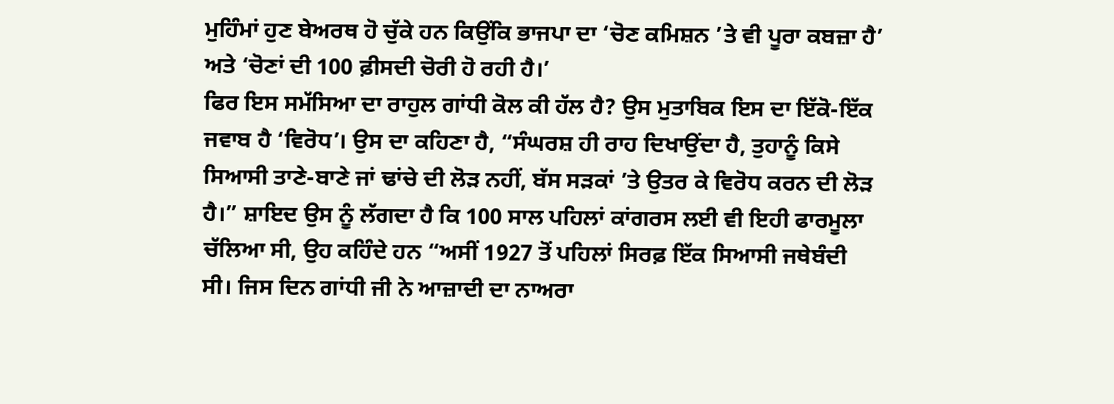ਮੁਹਿੰਮਾਂ ਹੁਣ ਬੇਅਰਥ ਹੋ ਚੁੱਕੇ ਹਨ ਕਿਉਂਕਿ ਭਾਜਪਾ ਦਾ ‘ਚੋਣ ਕਮਿਸ਼ਨ ’ਤੇ ਵੀ ਪੂਰਾ ਕਬਜ਼ਾ ਹੈ’ ਅਤੇ ‘ਚੋਣਾਂ ਦੀ 100 ਫ਼ੀਸਦੀ ਚੋਰੀ ਹੋ ਰਹੀ ਹੈ।’
ਫਿਰ ਇਸ ਸਮੱਸਿਆ ਦਾ ਰਾਹੁਲ ਗਾਂਧੀ ਕੋਲ ਕੀ ਹੱਲ ਹੈ? ਉਸ ਮੁਤਾਬਿਕ ਇਸ ਦਾ ਇੱਕੋ-ਇੱਕ ਜਵਾਬ ਹੈ ‘ਵਿਰੋਧ’। ਉਸ ਦਾ ਕਹਿਣਾ ਹੈ, “ਸੰਘਰਸ਼ ਹੀ ਰਾਹ ਦਿਖਾਉਂਦਾ ਹੈ, ਤੁਹਾਨੂੰ ਕਿਸੇ ਸਿਆਸੀ ਤਾਣੇ-ਬਾਣੇ ਜਾਂ ਢਾਂਚੇ ਦੀ ਲੋੜ ਨਹੀਂ, ਬੱਸ ਸੜਕਾਂ ’ਤੇ ਉਤਰ ਕੇ ਵਿਰੋਧ ਕਰਨ ਦੀ ਲੋੜ ਹੈ।” ਸ਼ਾਇਦ ਉਸ ਨੂੰ ਲੱਗਦਾ ਹੈ ਕਿ 100 ਸਾਲ ਪਹਿਲਾਂ ਕਾਂਗਰਸ ਲਈ ਵੀ ਇਹੀ ਫਾਰਮੂਲਾ ਚੱਲਿਆ ਸੀ, ਉਹ ਕਹਿੰਦੇ ਹਨ “ਅਸੀਂ 1927 ਤੋਂ ਪਹਿਲਾਂ ਸਿਰਫ਼ ਇੱਕ ਸਿਆਸੀ ਜਥੇਬੰਦੀ ਸੀ। ਜਿਸ ਦਿਨ ਗਾਂਧੀ ਜੀ ਨੇ ਆਜ਼ਾਦੀ ਦਾ ਨਾਅਰਾ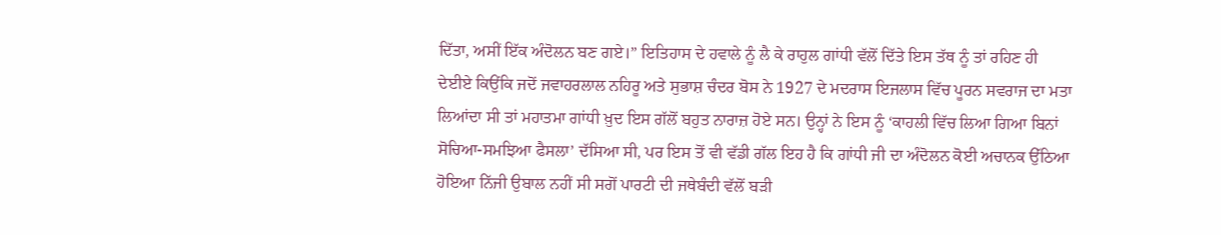ਦਿੱਤਾ, ਅਸੀਂ ਇੱਕ ਅੰਦੋਲਨ ਬਣ ਗਏ।” ਇਤਿਹਾਸ ਦੇ ਹਵਾਲੇ ਨੂੰ ਲੈ ਕੇ ਰਾਹੁਲ ਗਾਂਧੀ ਵੱਲੋਂ ਦਿੱਤੇ ਇਸ ਤੱਥ ਨੂੰ ਤਾਂ ਰਹਿਣ ਹੀ ਦੇਈਏ ਕਿਉਂਕਿ ਜਦੋਂ ਜਵਾਹਰਲਾਲ ਨਹਿਰੂ ਅਤੇ ਸੁਭਾਸ਼ ਚੰਦਰ ਬੋਸ ਨੇ 1927 ਦੇ ਮਦਰਾਸ ਇਜਲਾਸ ਵਿੱਚ ਪੂਰਨ ਸਵਰਾਜ ਦਾ ਮਤਾ ਲਿਆਂਦਾ ਸੀ ਤਾਂ ਮਹਾਤਮਾ ਗਾਂਧੀ ਖ਼ੁਦ ਇਸ ਗੱਲੋਂ ਬਹੁਤ ਨਾਰਾਜ਼ ਹੋਏ ਸਨ। ਉਨ੍ਹਾਂ ਨੇ ਇਸ ਨੂੰ ‘ਕਾਹਲੀ ਵਿੱਚ ਲਿਆ ਗਿਆ ਬਿਨਾਂ ਸੋਚਿਆ-ਸਮਝਿਆ ਫੈਸਲਾ’ ਦੱਸਿਆ ਸੀ, ਪਰ ਇਸ ਤੋਂ ਵੀ ਵੱਡੀ ਗੱਲ ਇਹ ਹੈ ਕਿ ਗਾਂਧੀ ਜੀ ਦਾ ਅੰਦੋਲਨ ਕੋਈ ਅਚਾਨਕ ਉੱਠਿਆ ਹੋਇਆ ਨਿੱਜੀ ਉਬਾਲ ਨਹੀਂ ਸੀ ਸਗੋਂ ਪਾਰਟੀ ਦੀ ਜਥੇਬੰਦੀ ਵੱਲੋਂ ਬੜੀ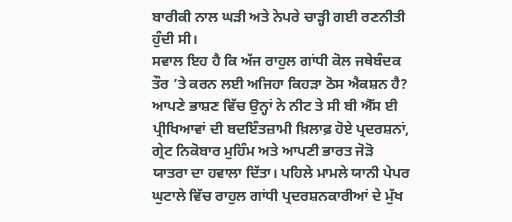ਬਾਰੀਕੀ ਨਾਲ ਘੜੀ ਅਤੇ ਨੇਪਰੇ ਚਾੜ੍ਹੀ ਗਈ ਰਣਨੀਤੀ ਹੁੰਦੀ ਸੀ।
ਸਵਾਲ ਇਹ ਹੈ ਕਿ ਅੱਜ ਰਾਹੁਲ ਗਾਂਧੀ ਕੋਲ ਜਥੇਬੰਦਕ ਤੌਰ ’ਤੇ ਕਰਨ ਲਈ ਅਜਿਹਾ ਕਿਹੜਾ ਠੋਸ ਐਕਸ਼ਨ ਹੈ? ਆਪਣੇ ਭਾਸ਼ਣ ਵਿੱਚ ਉਨ੍ਹਾਂ ਨੇ ਨੀਟ ਤੇ ਸੀ ਬੀ ਐੱਸ ਈ ਪ੍ਰੀਖਿਆਵਾਂ ਦੀ ਬਦਇੰਤਜ਼ਾਮੀ ਖ਼ਿਲਾਫ਼ ਹੋਏ ਪ੍ਰਦਰਸ਼ਨਾਂ, ਗ੍ਰੇਟ ਨਿਕੋਬਾਰ ਮੁਹਿੰਮ ਅਤੇ ਆਪਣੀ ਭਾਰਤ ਜੋੜੋ ਯਾਤਰਾ ਦਾ ਹਵਾਲਾ ਦਿੱਤਾ। ਪਹਿਲੇ ਮਾਮਲੇ ਯਾਨੀ ਪੇਪਰ ਘੁਟਾਲੇ ਵਿੱਚ ਰਾਹੁਲ ਗਾਂਧੀ ਪ੍ਰਦਰਸ਼ਨਕਾਰੀਆਂ ਦੇ ਮੁੱਖ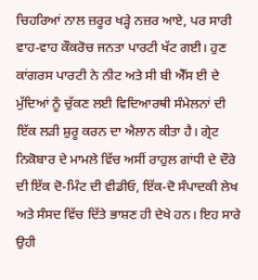ਚਿਹਰਿਆਂ ਨਾਲ ਜ਼ਰੂਰ ਖੜ੍ਹੇ ਨਜ਼ਰ ਆਏ, ਪਰ ਸਾਰੀ ਵਾਹ-ਵਾਹ ਕੌਕਰੋਚ ਜਨਤਾ ਪਾਰਟੀ ਖੱਟ ਗਈ। ਹੁਣ ਕਾਂਗਰਸ ਪਾਰਟੀ ਨੇ ਨੀਟ ਅਤੇ ਸੀ ਬੀ ਐੱਸ ਈ ਦੇ ਮੁੱਦਿਆਂ ਨੂੰ ਚੁੱਕਣ ਲਈ ਵਿਦਿਆਰਥੀ ਸੰਮੇਲਨਾਂ ਦੀ ਇੱਕ ਲੜੀ ਸ਼ੁਰੂ ਕਰਨ ਦਾ ਐਲਾਨ ਕੀਤਾ ਹੈ। ਗ੍ਰੇਟ ਨਿਕੋਬਾਰ ਦੇ ਮਾਮਲੇ ਵਿੱਚ ਅਸੀਂ ਰਾਹੁਲ ਗਾਂਧੀ ਦੇ ਦੌਰੇ ਦੀ ਇੱਕ ਦੋ-ਮਿੰਟ ਦੀ ਵੀਡੀਓ, ਇੱਕ-ਦੋ ਸੰਪਾਦਕੀ ਲੇਖ ਅਤੇ ਸੰਸਦ ਵਿੱਚ ਦਿੱਤੇ ਭਾਸ਼ਣ ਹੀ ਦੇਖੇ ਹਨ। ਇਹ ਸਾਰੇ ਉਹੀ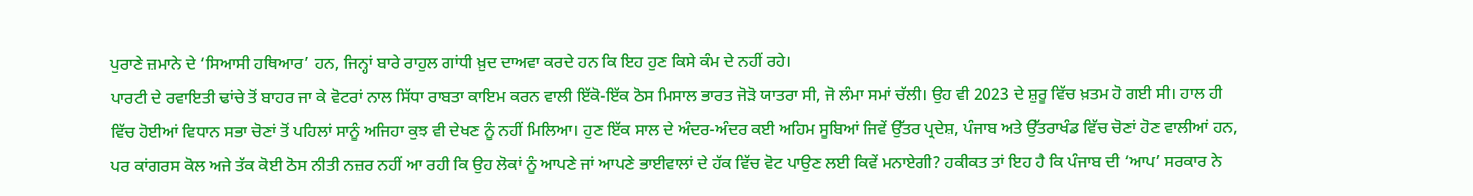ਪੁਰਾਣੇ ਜ਼ਮਾਨੇ ਦੇ ‘ਸਿਆਸੀ ਹਥਿਆਰ’ ਹਨ, ਜਿਨ੍ਹਾਂ ਬਾਰੇ ਰਾਹੁਲ ਗਾਂਧੀ ਖ਼ੁਦ ਦਾਅਵਾ ਕਰਦੇ ਹਨ ਕਿ ਇਹ ਹੁਣ ਕਿਸੇ ਕੰਮ ਦੇ ਨਹੀਂ ਰਹੇ।
ਪਾਰਟੀ ਦੇ ਰਵਾਇਤੀ ਢਾਂਚੇ ਤੋਂ ਬਾਹਰ ਜਾ ਕੇ ਵੋਟਰਾਂ ਨਾਲ ਸਿੱਧਾ ਰਾਬਤਾ ਕਾਇਮ ਕਰਨ ਵਾਲੀ ਇੱਕੋ-ਇੱਕ ਠੋਸ ਮਿਸਾਲ ਭਾਰਤ ਜੋੜੋ ਯਾਤਰਾ ਸੀ, ਜੋ ਲੰਮਾ ਸਮਾਂ ਚੱਲੀ। ਉਹ ਵੀ 2023 ਦੇ ਸ਼ੁਰੂ ਵਿੱਚ ਖ਼ਤਮ ਹੋ ਗਈ ਸੀ। ਹਾਲ ਹੀ ਵਿੱਚ ਹੋਈਆਂ ਵਿਧਾਨ ਸਭਾ ਚੋਣਾਂ ਤੋਂ ਪਹਿਲਾਂ ਸਾਨੂੰ ਅਜਿਹਾ ਕੁਝ ਵੀ ਦੇਖਣ ਨੂੰ ਨਹੀਂ ਮਿਲਿਆ। ਹੁਣ ਇੱਕ ਸਾਲ ਦੇ ਅੰਦਰ-ਅੰਦਰ ਕਈ ਅਹਿਮ ਸੂਬਿਆਂ ਜਿਵੇਂ ਉੱਤਰ ਪ੍ਰਦੇਸ਼, ਪੰਜਾਬ ਅਤੇ ਉੱਤਰਾਖੰਡ ਵਿੱਚ ਚੋਣਾਂ ਹੋਣ ਵਾਲੀਆਂ ਹਨ, ਪਰ ਕਾਂਗਰਸ ਕੋਲ ਅਜੇ ਤੱਕ ਕੋਈ ਠੋਸ ਨੀਤੀ ਨਜ਼ਰ ਨਹੀਂ ਆ ਰਹੀ ਕਿ ਉਹ ਲੋਕਾਂ ਨੂੰ ਆਪਣੇ ਜਾਂ ਆਪਣੇ ਭਾਈਵਾਲਾਂ ਦੇ ਹੱਕ ਵਿੱਚ ਵੋਟ ਪਾਉਣ ਲਈ ਕਿਵੇਂ ਮਨਾਏਗੀ? ਹਕੀਕਤ ਤਾਂ ਇਹ ਹੈ ਕਿ ਪੰਜਾਬ ਦੀ ‘ਆਪ’ ਸਰਕਾਰ ਨੇ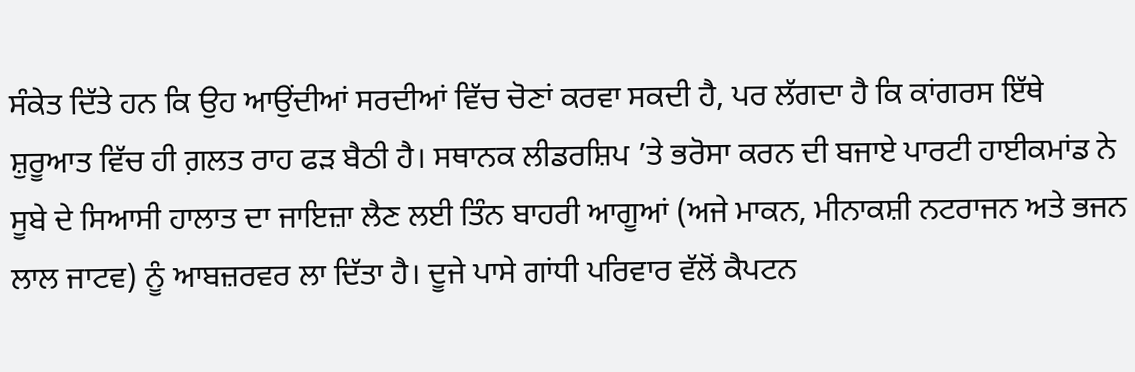ਸੰਕੇਤ ਦਿੱਤੇ ਹਨ ਕਿ ਉਹ ਆਉਂਦੀਆਂ ਸਰਦੀਆਂ ਵਿੱਚ ਚੋਣਾਂ ਕਰਵਾ ਸਕਦੀ ਹੈ, ਪਰ ਲੱਗਦਾ ਹੈ ਕਿ ਕਾਂਗਰਸ ਇੱਥੇ ਸ਼ੁਰੂਆਤ ਵਿੱਚ ਹੀ ਗ਼ਲਤ ਰਾਹ ਫੜ ਬੈਠੀ ਹੈ। ਸਥਾਨਕ ਲੀਡਰਸ਼ਿਪ ’ਤੇ ਭਰੋਸਾ ਕਰਨ ਦੀ ਬਜਾਏ ਪਾਰਟੀ ਹਾਈਕਮਾਂਡ ਨੇ ਸੂਬੇ ਦੇ ਸਿਆਸੀ ਹਾਲਾਤ ਦਾ ਜਾਇਜ਼ਾ ਲੈਣ ਲਈ ਤਿੰਨ ਬਾਹਰੀ ਆਗੂਆਂ (ਅਜੇ ਮਾਕਨ, ਮੀਨਾਕਸ਼ੀ ਨਟਰਾਜਨ ਅਤੇ ਭਜਨ ਲਾਲ ਜਾਟਵ) ਨੂੰ ਆਬਜ਼ਰਵਰ ਲਾ ਦਿੱਤਾ ਹੈ। ਦੂਜੇ ਪਾਸੇ ਗਾਂਧੀ ਪਰਿਵਾਰ ਵੱਲੋਂ ਕੈਪਟਨ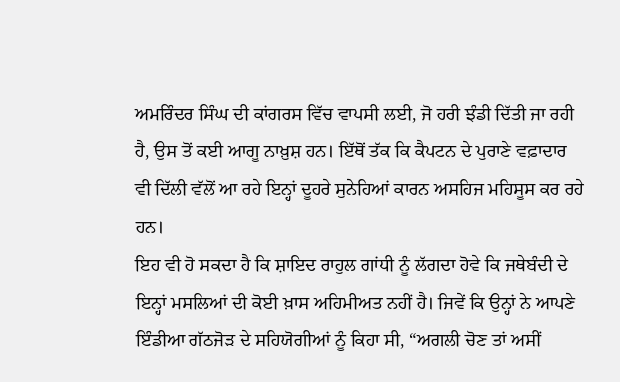ਅਮਰਿੰਦਰ ਸਿੰਘ ਦੀ ਕਾਂਗਰਸ ਵਿੱਚ ਵਾਪਸੀ ਲਈ, ਜੋ ਹਰੀ ਝੰਡੀ ਦਿੱਤੀ ਜਾ ਰਹੀ ਹੈ, ਉਸ ਤੋਂ ਕਈ ਆਗੂ ਨਾਖ਼ੁਸ਼ ਹਨ। ਇੱਥੋਂ ਤੱਕ ਕਿ ਕੈਪਟਨ ਦੇ ਪੁਰਾਣੇ ਵਫ਼ਾਦਾਰ ਵੀ ਦਿੱਲੀ ਵੱਲੋਂ ਆ ਰਹੇ ਇਨ੍ਹਾਂ ਦੂਹਰੇ ਸੁਨੇਹਿਆਂ ਕਾਰਨ ਅਸਹਿਜ ਮਹਿਸੂਸ ਕਰ ਰਹੇ ਹਨ।
ਇਹ ਵੀ ਹੋ ਸਕਦਾ ਹੈ ਕਿ ਸ਼ਾਇਦ ਰਾਹੁਲ ਗਾਂਧੀ ਨੂੰ ਲੱਗਦਾ ਹੋਵੇ ਕਿ ਜਥੇਬੰਦੀ ਦੇ ਇਨ੍ਹਾਂ ਮਸਲਿਆਂ ਦੀ ਕੋਈ ਖ਼ਾਸ ਅਹਿਮੀਅਤ ਨਹੀਂ ਹੈ। ਜਿਵੇਂ ਕਿ ਉਨ੍ਹਾਂ ਨੇ ਆਪਣੇ ਇੰਡੀਆ ਗੱਠਜੋੜ ਦੇ ਸਹਿਯੋਗੀਆਂ ਨੂੰ ਕਿਹਾ ਸੀ, “ਅਗਲੀ ਚੋਣ ਤਾਂ ਅਸੀਂ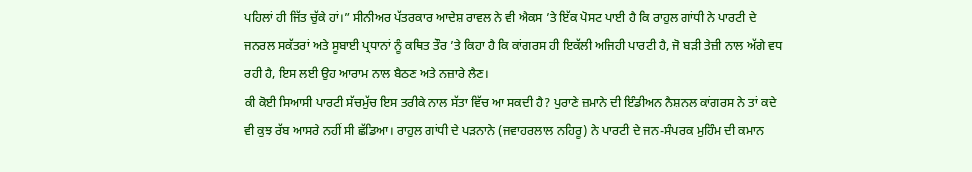ਪਹਿਲਾਂ ਹੀ ਜਿੱਤ ਚੁੱਕੇ ਹਾਂ।” ਸੀਨੀਅਰ ਪੱਤਰਕਾਰ ਆਦੇਸ਼ ਰਾਵਲ ਨੇ ਵੀ ਐਕਸ ’ਤੇ ਇੱਕ ਪੋਸਟ ਪਾਈ ਹੈ ਕਿ ਰਾਹੁਲ ਗਾਂਧੀ ਨੇ ਪਾਰਟੀ ਦੇ ਜਨਰਲ ਸਕੱਤਰਾਂ ਅਤੇ ਸੂਬਾਈ ਪ੍ਰਧਾਨਾਂ ਨੂੰ ਕਥਿਤ ਤੌਰ ’ਤੇ ਕਿਹਾ ਹੈ ਕਿ ਕਾਂਗਰਸ ਹੀ ਇਕੱਲੀ ਅਜਿਹੀ ਪਾਰਟੀ ਹੈ, ਜੋ ਬੜੀ ਤੇਜ਼ੀ ਨਾਲ ਅੱਗੇ ਵਧ ਰਹੀ ਹੈ, ਇਸ ਲਈ ਉਹ ਆਰਾਮ ਨਾਲ ਬੈਠਣ ਅਤੇ ਨਜ਼ਾਰੇ ਲੈਣ।
ਕੀ ਕੋਈ ਸਿਆਸੀ ਪਾਰਟੀ ਸੱਚਮੁੱਚ ਇਸ ਤਰੀਕੇ ਨਾਲ ਸੱਤਾ ਵਿੱਚ ਆ ਸਕਦੀ ਹੈ? ਪੁਰਾਣੇ ਜ਼ਮਾਨੇ ਦੀ ਇੰਡੀਅਨ ਨੈਸ਼ਨਲ ਕਾਂਗਰਸ ਨੇ ਤਾਂ ਕਦੇ ਵੀ ਕੁਝ ਰੱਬ ਆਸਰੇ ਨਹੀਂ ਸੀ ਛੱਡਿਆ। ਰਾਹੁਲ ਗਾਂਧੀ ਦੇ ਪੜਨਾਨੇ (ਜਵਾਹਰਲਾਲ ਨਹਿਰੂ) ਨੇ ਪਾਰਟੀ ਦੇ ਜਨ-ਸੰਪਰਕ ਮੁਹਿੰਮ ਦੀ ਕਮਾਨ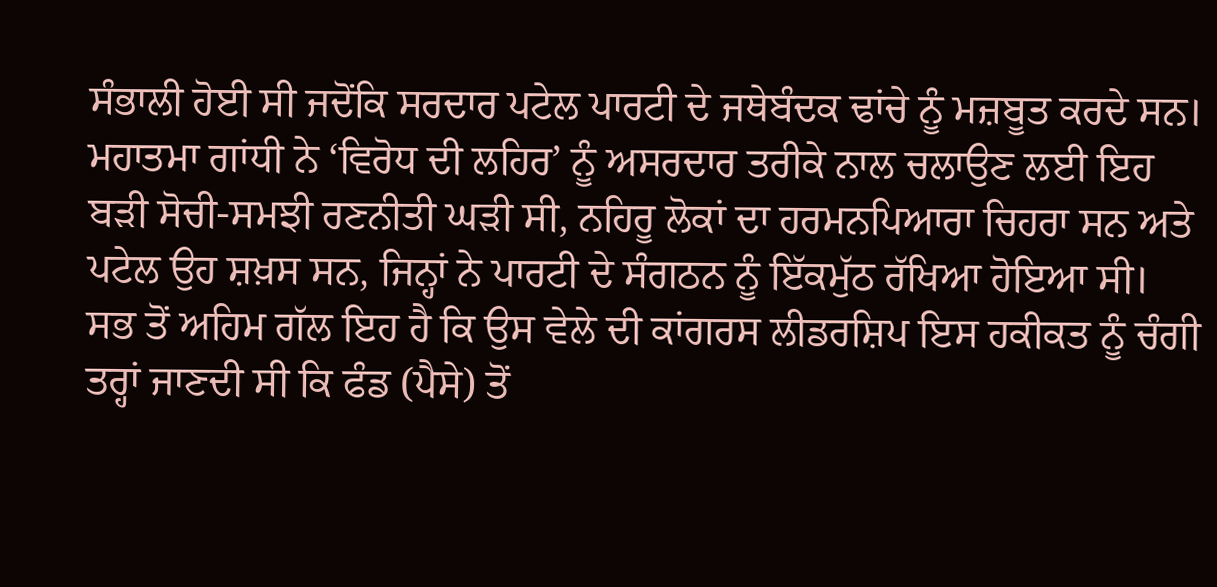ਸੰਭਾਲੀ ਹੋਈ ਸੀ ਜਦੋਂਕਿ ਸਰਦਾਰ ਪਟੇਲ ਪਾਰਟੀ ਦੇ ਜਥੇਬੰਦਕ ਢਾਂਚੇ ਨੂੰ ਮਜ਼ਬੂਤ ਕਰਦੇ ਸਨ। ਮਹਾਤਮਾ ਗਾਂਧੀ ਨੇ ‘ਵਿਰੋਧ ਦੀ ਲਹਿਰ’ ਨੂੰ ਅਸਰਦਾਰ ਤਰੀਕੇ ਨਾਲ ਚਲਾਉਣ ਲਈ ਇਹ ਬੜੀ ਸੋਚੀ-ਸਮਝੀ ਰਣਨੀਤੀ ਘੜੀ ਸੀ, ਨਹਿਰੂ ਲੋਕਾਂ ਦਾ ਹਰਮਨਪਿਆਰਾ ਚਿਹਰਾ ਸਨ ਅਤੇ ਪਟੇਲ ਉਹ ਸ਼ਖ਼ਸ ਸਨ, ਜਿਨ੍ਹਾਂ ਨੇ ਪਾਰਟੀ ਦੇ ਸੰਗਠਨ ਨੂੰ ਇੱਕਮੁੱਠ ਰੱਖਿਆ ਹੋਇਆ ਸੀ।
ਸਭ ਤੋਂ ਅਹਿਮ ਗੱਲ ਇਹ ਹੈ ਕਿ ਉਸ ਵੇਲੇ ਦੀ ਕਾਂਗਰਸ ਲੀਡਰਸ਼ਿਪ ਇਸ ਹਕੀਕਤ ਨੂੰ ਚੰਗੀ ਤਰ੍ਹਾਂ ਜਾਣਦੀ ਸੀ ਕਿ ਫੰਡ (ਪੈਸੇ) ਤੋਂ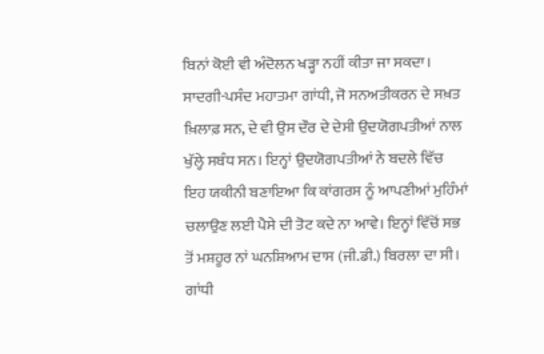ਬਿਨਾਂ ਕੋਈ ਵੀ ਅੰਦੋਲਨ ਖੜ੍ਹਾ ਨਹੀਂ ਕੀਤਾ ਜਾ ਸਕਦਾ। ਸਾਦਗੀ-ਪਸੰਦ ਮਹਾਤਮਾ ਗਾਂਧੀ, ਜੋ ਸਨਅਤੀਕਰਨ ਦੇ ਸਖ਼ਤ ਖ਼ਿਲਾਫ਼ ਸਨ, ਦੇ ਵੀ ਉਸ ਦੌਰ ਦੇ ਦੇਸੀ ਉਦਯੋਗਪਤੀਆਂ ਨਾਲ ਖੁੱਲ੍ਹੇ ਸਬੰਧ ਸਨ। ਇਨ੍ਹਾਂ ਉਦਯੋਗਪਤੀਆਂ ਨੇ ਬਦਲੇ ਵਿੱਚ ਇਹ ਯਕੀਨੀ ਬਣਾਇਆ ਕਿ ਕਾਂਗਰਸ ਨੂੰ ਆਪਣੀਆਂ ਮੁਹਿੰਮਾਂ ਚਲਾਉਣ ਲਈ ਪੈਸੇ ਦੀ ਤੋਟ ਕਦੇ ਨਾ ਆਵੇ। ਇਨ੍ਹਾਂ ਵਿੱਚੋਂ ਸਭ ਤੋਂ ਮਸ਼ਹੂਰ ਨਾਂ ਘਨਸ਼ਿਆਮ ਦਾਸ (ਜੀ.ਡੀ.) ਬਿਰਲਾ ਦਾ ਸੀ। ਗਾਂਧੀ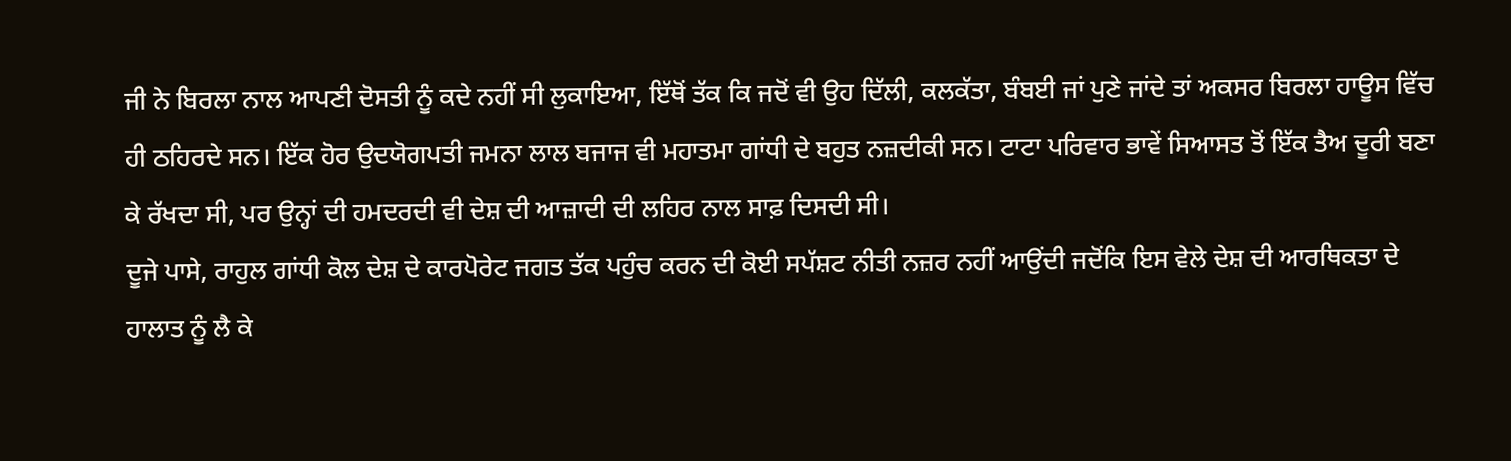ਜੀ ਨੇ ਬਿਰਲਾ ਨਾਲ ਆਪਣੀ ਦੋਸਤੀ ਨੂੰ ਕਦੇ ਨਹੀਂ ਸੀ ਲੁਕਾਇਆ, ਇੱਥੋਂ ਤੱਕ ਕਿ ਜਦੋਂ ਵੀ ਉਹ ਦਿੱਲੀ, ਕਲਕੱਤਾ, ਬੰਬਈ ਜਾਂ ਪੁਣੇ ਜਾਂਦੇ ਤਾਂ ਅਕਸਰ ਬਿਰਲਾ ਹਾਊਸ ਵਿੱਚ ਹੀ ਠਹਿਰਦੇ ਸਨ। ਇੱਕ ਹੋਰ ਉਦਯੋਗਪਤੀ ਜਮਨਾ ਲਾਲ ਬਜਾਜ ਵੀ ਮਹਾਤਮਾ ਗਾਂਧੀ ਦੇ ਬਹੁਤ ਨਜ਼ਦੀਕੀ ਸਨ। ਟਾਟਾ ਪਰਿਵਾਰ ਭਾਵੇਂ ਸਿਆਸਤ ਤੋਂ ਇੱਕ ਤੈਅ ਦੂਰੀ ਬਣਾ ਕੇ ਰੱਖਦਾ ਸੀ, ਪਰ ਉਨ੍ਹਾਂ ਦੀ ਹਮਦਰਦੀ ਵੀ ਦੇਸ਼ ਦੀ ਆਜ਼ਾਦੀ ਦੀ ਲਹਿਰ ਨਾਲ ਸਾਫ਼ ਦਿਸਦੀ ਸੀ।
ਦੂਜੇ ਪਾਸੇ, ਰਾਹੁਲ ਗਾਂਧੀ ਕੋਲ ਦੇਸ਼ ਦੇ ਕਾਰਪੋਰੇਟ ਜਗਤ ਤੱਕ ਪਹੁੰਚ ਕਰਨ ਦੀ ਕੋਈ ਸਪੱਸ਼ਟ ਨੀਤੀ ਨਜ਼ਰ ਨਹੀਂ ਆਉਂਦੀ ਜਦੋਂਕਿ ਇਸ ਵੇਲੇ ਦੇਸ਼ ਦੀ ਆਰਥਿਕਤਾ ਦੇ ਹਾਲਾਤ ਨੂੰ ਲੈ ਕੇ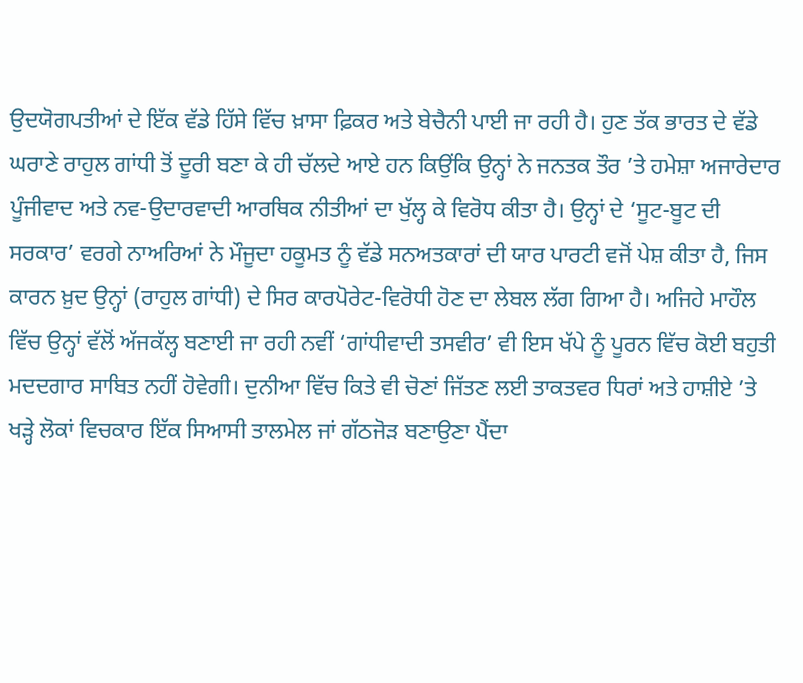ਉਦਯੋਗਪਤੀਆਂ ਦੇ ਇੱਕ ਵੱਡੇ ਹਿੱਸੇ ਵਿੱਚ ਖ਼ਾਸਾ ਫ਼ਿਕਰ ਅਤੇ ਬੇਚੈਨੀ ਪਾਈ ਜਾ ਰਹੀ ਹੈ। ਹੁਣ ਤੱਕ ਭਾਰਤ ਦੇ ਵੱਡੇ ਘਰਾਣੇ ਰਾਹੁਲ ਗਾਂਧੀ ਤੋਂ ਦੂਰੀ ਬਣਾ ਕੇ ਹੀ ਚੱਲਦੇ ਆਏ ਹਨ ਕਿਉਂਕਿ ਉਨ੍ਹਾਂ ਨੇ ਜਨਤਕ ਤੌਰ ’ਤੇ ਹਮੇਸ਼ਾ ਅਜਾਰੇਦਾਰ ਪੂੰਜੀਵਾਦ ਅਤੇ ਨਵ-ਉਦਾਰਵਾਦੀ ਆਰਥਿਕ ਨੀਤੀਆਂ ਦਾ ਖੁੱਲ੍ਹ ਕੇ ਵਿਰੋਧ ਕੀਤਾ ਹੈ। ਉਨ੍ਹਾਂ ਦੇ ‘ਸੂਟ-ਬੂਟ ਦੀ ਸਰਕਾਰ’ ਵਰਗੇ ਨਾਅਰਿਆਂ ਨੇ ਮੌਜੂਦਾ ਹਕੂਮਤ ਨੂੰ ਵੱਡੇ ਸਨਅਤਕਾਰਾਂ ਦੀ ਯਾਰ ਪਾਰਟੀ ਵਜੋਂ ਪੇਸ਼ ਕੀਤਾ ਹੈ, ਜਿਸ ਕਾਰਨ ਖ਼ੁਦ ਉਨ੍ਹਾਂ (ਰਾਹੁਲ ਗਾਂਧੀ) ਦੇ ਸਿਰ ਕਾਰਪੋਰੇਟ-ਵਿਰੋਧੀ ਹੋਣ ਦਾ ਲੇਬਲ ਲੱਗ ਗਿਆ ਹੈ। ਅਜਿਹੇ ਮਾਹੌਲ ਵਿੱਚ ਉਨ੍ਹਾਂ ਵੱਲੋਂ ਅੱਜਕੱਲ੍ਹ ਬਣਾਈ ਜਾ ਰਹੀ ਨਵੀਂ ‘ਗਾਂਧੀਵਾਦੀ ਤਸਵੀਰ’ ਵੀ ਇਸ ਖੱਪੇ ਨੂੰ ਪੂਰਨ ਵਿੱਚ ਕੋਈ ਬਹੁਤੀ ਮਦਦਗਾਰ ਸਾਬਿਤ ਨਹੀਂ ਹੋਵੇਗੀ। ਦੁਨੀਆ ਵਿੱਚ ਕਿਤੇ ਵੀ ਚੋਣਾਂ ਜਿੱਤਣ ਲਈ ਤਾਕਤਵਰ ਧਿਰਾਂ ਅਤੇ ਹਾਸ਼ੀਏ ’ਤੇ ਖੜ੍ਹੇ ਲੋਕਾਂ ਵਿਚਕਾਰ ਇੱਕ ਸਿਆਸੀ ਤਾਲਮੇਲ ਜਾਂ ਗੱਠਜੋੜ ਬਣਾਉਣਾ ਪੈਂਦਾ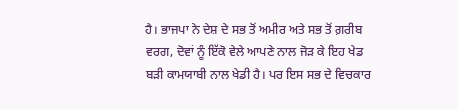ਹੈ। ਭਾਜਪਾ ਨੇ ਦੇਸ਼ ਦੇ ਸਭ ਤੋਂ ਅਮੀਰ ਅਤੇ ਸਭ ਤੋਂ ਗ਼ਰੀਬ ਵਰਗ, ਦੋਵਾਂ ਨੂੰ ਇੱਕੋ ਵੇਲੇ ਆਪਣੇ ਨਾਲ ਜੋੜ ਕੇ ਇਹ ਖੇਡ ਬੜੀ ਕਾਮਯਾਬੀ ਨਾਲ ਖੇਡੀ ਹੈ। ਪਰ ਇਸ ਸਭ ਦੇ ਵਿਚਕਾਰ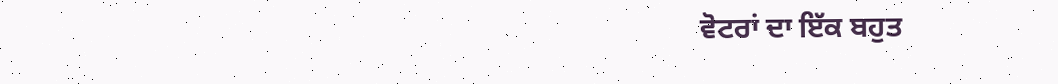ਵੋਟਰਾਂ ਦਾ ਇੱਕ ਬਹੁਤ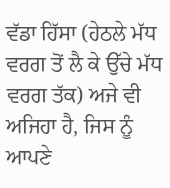ਵੱਡਾ ਹਿੱਸਾ (ਹੇਠਲੇ ਮੱਧ ਵਰਗ ਤੋਂ ਲੈ ਕੇ ਉੱਚੇ ਮੱਧ ਵਰਗ ਤੱਕ) ਅਜੇ ਵੀ ਅਜਿਹਾ ਹੈ, ਜਿਸ ਨੂੰ ਆਪਣੇ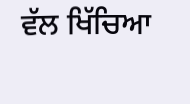ਵੱਲ ਖਿੱਚਿਆ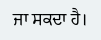ਜਾ ਸਕਦਾ ਹੈ।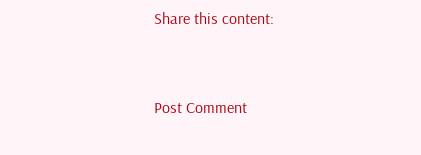Share this content:



Post Comment